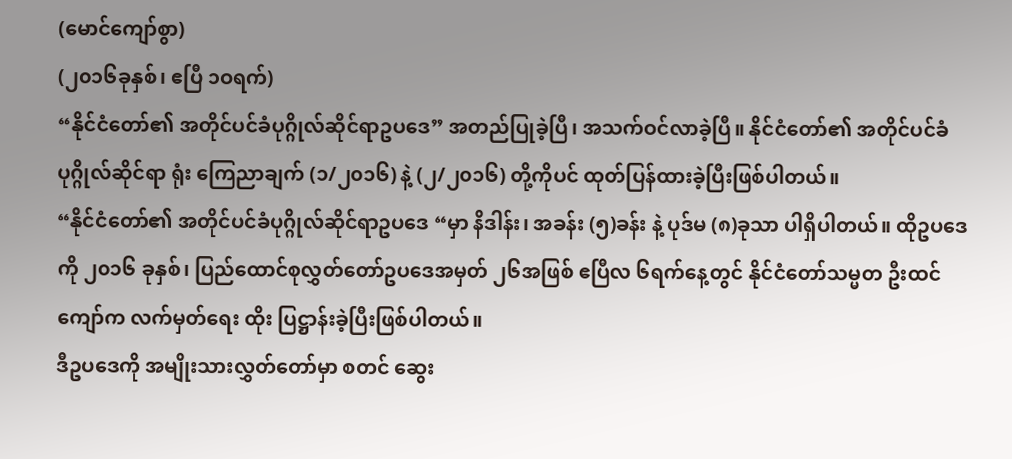(မောင်ကျော်စွာ)
(၂၀၁၆ခုနှစ်၊ ဧပြီ ၁ဝရက်)
“နိုင်ငံတော်၏ အတိုင်ပင်ခံပုဂ္ဂိုလ်ဆိုင်ရာဥပဒေ” အတည်ပြုခဲ့ပြီ၊ အသက်ဝင်လာခဲ့ပြီ။ နိုင်ငံတော်၏ အတိုင်ပင်ခံပုဂ္ဂိုလ်ဆိုင်ရာ ရုံး ကြေညာချက် (၁/၂၀၁၆) နဲ့ (၂/၂၀၁၆) တို့ကိုပင် ထုတ်ပြန်ထားခဲ့ပြီးဖြစ်ပါတယ်။
“နိုင်ငံတော်၏ အတိုင်ပင်ခံပုဂ္ဂိုလ်ဆိုင်ရာဥပဒေ “မှာ နိဒါန်း၊ အခန်း (၅)ခန်း နဲ့ ပုဒ်မ (၈)ခုသာ ပါရှိပါတယ်။ ထိုဥပဒေကို ၂၀၁၆ ခုနှစ်၊ ပြည်ထောင်စုလွှတ်တော်ဥပဒေအမှတ် ၂၆အဖြစ် ဧပြီလ ၆ရက်နေ့တွင် နိုင်ငံတော်သမ္မတ ဦးထင်ကျော်က လက်မှတ်ရေး ထိုး ပြဋ္ဌာန်းခဲ့ပြီးဖြစ်ပါတယ်။
ဒီဥပဒေကို အမျိုးသားလွှတ်တော်မှာ စတင် ဆွေး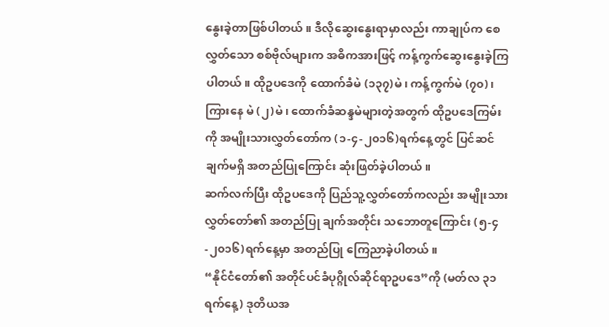နွေးခဲ့တာဖြစ်ပါတယ်။ ဒီလိုဆွေးနွေးရာမှာလည်း ကာချုပ်က စေလွှတ်သော စစ်ဗိုလ်များက အဓိကအားဖြင့် ကန့်ကွက်ဆွေးနွေးခဲ့ကြပါတယ်။ ထိုဥပဒေကို ထောက်ခံမဲ (၁၃၇)မဲ၊ ကန့်ကွက်မဲ (၇၀)၊ ကြားနေ မဲ (၂)မဲ၊ ထောက်ခံဆန္ဒမဲများတဲ့အတွက် ထိုဥပဒေကြမ်းကို အမျိုးသားလွှတ်တော်က (၁-၄-၂၀၁၆)ရက်နေ့တွင် ပြင်ဆင်ချက်မရှိ အတည်ပြုကြောင်း ဆုံးဖြတ်ခဲ့ပါတယ်။
ဆက်လက်ပြီး ထိုဥပဒေကို ပြည်သူ့လွှတ်တော်ကလည်း အမျိုးသားလွှတ်တော်၏ အတည်ပြု ချက်အတိုင်း သဘောတူကြောင်း (၅-၄-၂၀၁၆)ရက်နေ့မှာ အတည်ပြု ကြေညာခဲ့ပါတယ်။
“နိုင်ငံတော်၏ အတိုင်ပင်ခံပုဂ္ဂိုလ်ဆိုင်ရာဥပဒေ”ကို (မတ်လ ၃၁ရက်နေ့) ဒုတိယအ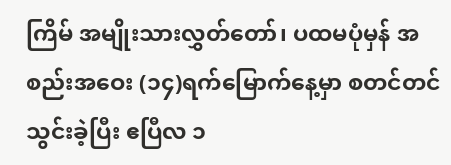ကြိမ် အမျိုးသားလွှတ်တော်၊ ပထမပုံမှန် အစည်းအဝေး (၁၄)ရက်မြောက်နေ့မှာ စတင်တင်သွင်းခဲ့ပြီး ဧပြီလ ၁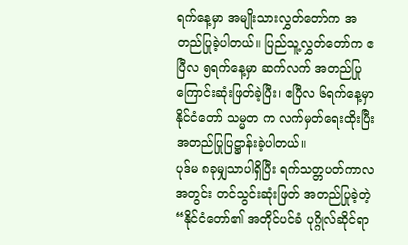ရက်နေ့မှာ အမျိုးသားလွှတ်တော်က အတည်ပြုခဲ့ပါတယ်။ ပြည်သူ့လွှတ်တော်က ဧပြီလ ၅ရက်နေ့မှာ ဆက်လက် အတည်ပြုကြောင်းဆုံးဖြတ်ခဲ့ပြီး၊ ဧပြီလ ၆ရက်နေ့မှာ နိုင်ငံတော် သမ္မတ က လက်မှတ်ရေးထိုးပြီး အတည်ပြုပြဋ္ဌာန်းခဲ့ပါတယ်။
ပုဒ်မ ၈ခုမျှသာပါရှိပြီး ရက်သတ္တပတ်ကာလအတွင်း တင်သွင်းဆုံးဖြတ် အတည်ပြုခဲ့တဲ့ “နိုင်ငံတော်၏ အတိုင်ပင်ခံ ပုဂ္ဂိုလ်ဆိုင်ရာ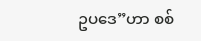ဥပဒေ”ဟာ စစ်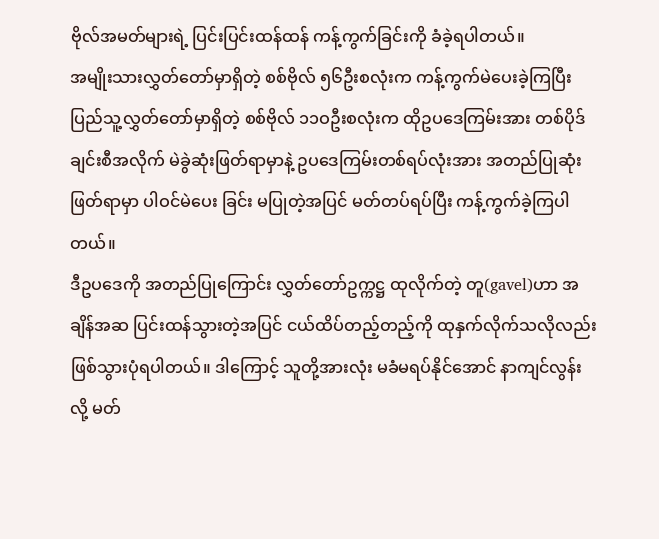ဗိုလ်အမတ်များရဲ့ ပြင်းပြင်းထန်ထန် ကန့်ကွက်ခြင်းကို ခံခဲ့ရပါတယ်။
အမျိုးသားလွှတ်တော်မှာရှိတဲ့ စစ်ဗိုလ် ၅၆ဦးစလုံးက ကန့်ကွက်မဲပေးခဲ့ကြပြီး ပြည်သူ့လွှတ်တော်မှာရှိတဲ့ စစ်ဗိုလ် ၁၁ဝဦးစလုံးက ထိုဥပဒေကြမ်းအား တစ်ပိုဒ်ချင်းစီအလိုက် မဲခွဲဆုံးဖြတ်ရာမှာနဲ့ ဥပဒေကြမ်းတစ်ရပ်လုံးအား အတည်ပြုဆုံးဖြတ်ရာမှာ ပါဝင်မဲပေး ခြင်း မပြုတဲ့အပြင် မတ်တပ်ရပ်ပြီး ကန့်ကွက်ခဲ့ကြပါတယ်။
ဒီဥပဒေကို အတည်ပြုကြောင်း လွှတ်တော်ဥက္ကဋ္ဌ ထုလိုက်တဲ့ တူ(gavel)ဟာ အချိန်အဆ ပြင်းထန်သွားတဲ့အပြင် ငယ်ထိပ်တည့်တည့်ကို ထုနှက်လိုက်သလိုလည်း ဖြစ်သွားပုံရပါတယ်။ ဒါကြောင့် သူတို့အားလုံး မခံမရပ်နိုင်အောင် နာကျင်လွန်း လို့ မတ်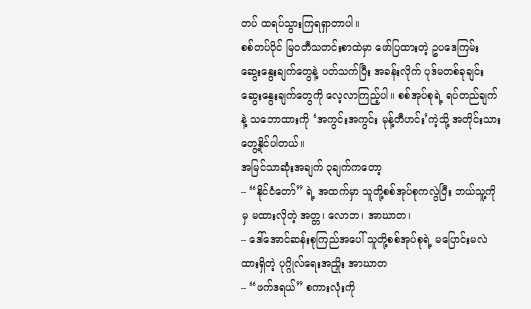တပ် ထရပ်သွားကြရရှာတာပါ။
စစ်တပ်ပိုင် မြဝတီသတင်းစာထဲမှာ ဖော်ပြထားတဲ့ ဥပဒေကြမ်း ဆွေးနွေးချက်တွေနဲ့ ပတ်သက်ပြီး အခန်းလိုက် ပုဒ်မတစ်ခုချင်း ဆွေးနွေးချက်တွေကို လေ့လာကြည့်ပါ။ စစ်အုပ်စုရဲ့ ရပ်တည်ချက်နဲ့ သဘောထားကို ‘အကွင်းအကွင်း မုန့်တီဟင်း’ကဲ့သို့ အတိုင်းသား တွေ့နိုင်ပါတယ်။
အမြင်သာဆုံးအချက် ၃ချက်ကတော့
– “နိုင်ငံတော်” ရဲ့ အထက်မှာ သူတို့စစ်အုပ်စုကလွဲပြီး ဘယ်သူ့ကိုမှ မထားလိုတဲ့ အတ္တ၊ လောဘ၊ အာဃာတ၊
– ဒေါ်အောင်ဆန်းစုကြည်အပေါ် သူတို့စစ်အုပ်စုရဲ့ မပြောင်းမလဲ ထားရှိတဲ့ ပုဂ္ဂိုလ်ရေးအညှိုး အာဃာတ
– “ဖက်ဒရယ်” စကားလုံးကို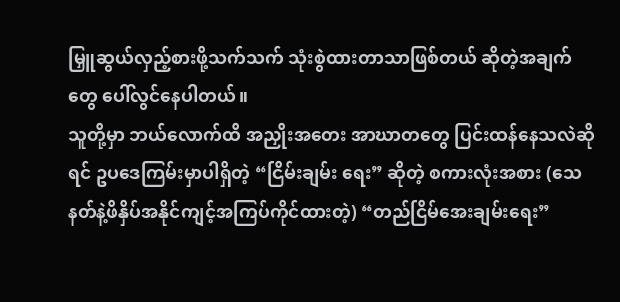မြှူဆွယ်လှည့်စားဖို့သက်သက် သုံးစွဲထားတာသာဖြစ်တယ် ဆိုတဲ့အချက်တွေ ပေါ်လွင်နေပါတယ်။
သူတို့မှာ ဘယ်လောက်ထိ အညှိုးအတေး အာဃာတတွေ ပြင်းထန်နေသလဲဆိုရင် ဥပဒေကြမ်းမှာပါရှိတဲ့ “ငြိမ်းချမ်း ရေး” ဆိုတဲ့ စကားလုံးအစား (သေနတ်နဲ့ဖိနှိပ်အနိုင်ကျင့်အကြပ်ကိုင်ထားတဲ့) “တည်ငြိမ်အေးချမ်းရေး”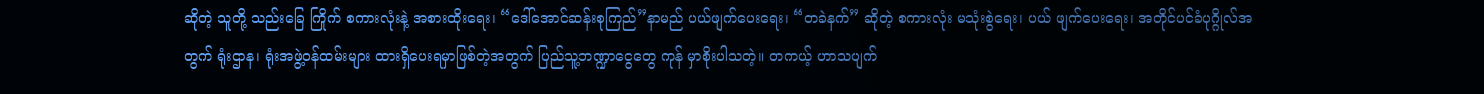ဆိုတဲ့ သူတို့ သည်းခြေ ကြိုက် စကားလုံးနဲ့ အစားထိုးရေး၊ “ဒေါ်အောင်ဆန်းစုကြည်”နာမည် ပယ်ဖျက်ပေးရေး၊ “တခဲနက်” ဆိုတဲ့ စကားလုံး မသုံးစွဲရေး၊ ပယ် ဖျက်ပေးရေး၊ အတိုင်ပင်ခံပုဂ္ဂိုလ်အတွက် ရုံးဌာန၊ ရုံးအဖွဲ့ဝန်ထမ်းများ ထားရှိပေးရမှာဖြစ်တဲ့အတွက် ပြည်သူ့ဘဏ္ဍာငွေတွေ ကုန် မှာစိုးပါသတဲ့။ တကယ့် ဟာသပျက်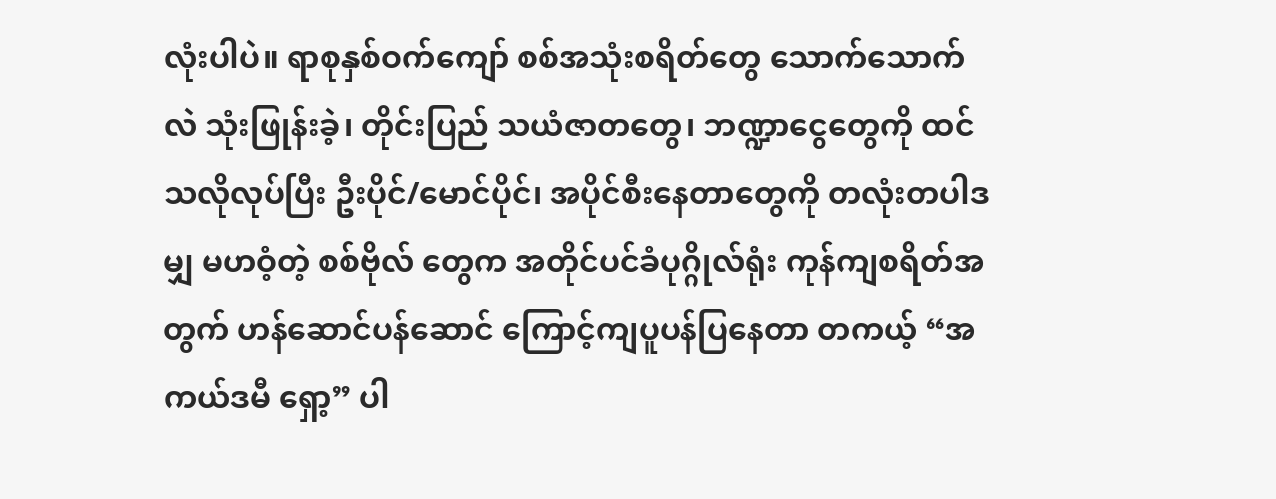လုံးပါပဲ။ ရာစုနှစ်ဝက်ကျော် စစ်အသုံးစရိတ်တွေ သောက်သောက်လဲ သုံးဖြုန်းခဲ့၊ တိုင်းပြည် သယံဇာတတွေ၊ ဘဏ္ဍာငွေတွေကို ထင်သလိုလုပ်ပြီး ဦးပိုင်/မောင်ပိုင်၊ အပိုင်စီးနေတာတွေကို တလုံးတပါဒမျှ မဟဝံ့တဲ့ စစ်ဗိုလ် တွေက အတိုင်ပင်ခံပုဂ္ဂိုလ်ရုံး ကုန်ကျစရိတ်အတွက် ဟန်ဆောင်ပန်ဆောင် ကြောင့်ကျပူပန်ပြနေတာ တကယ့် “အကယ်ဒမီ ရှော့” ပါ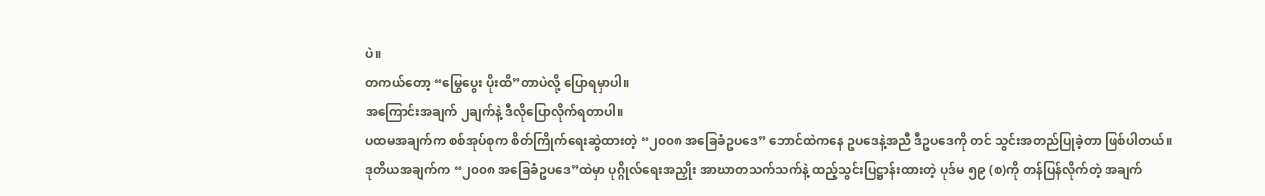ပဲ။
တကယ်တော့ “မြွေပွေး ပိုးထိ”တာပဲလို့ ပြောရမှာပါ။
အကြောင်းအချက် ၂ချက်နဲ့ ဒီလိုပြောလိုက်ရတာပါ။
ပထမအချက်က စစ်အုပ်စုက စိတ်ကြိုက်ရေးဆွဲထားတဲ့ “၂၀၀၈ အခြေခံဥပဒေ” ဘောင်ထဲကနေ ဥပဒေနဲ့အညီ ဒီဥပဒေကို တင် သွင်းအတည်ပြုခဲ့တာ ဖြစ်ပါတယ်။
ဒုတိယအချက်က “၂၀၀၈ အခြေခံဥပဒေ”ထဲမှာ ပုဂ္ဂိုလ်ရေးအညှိုး အာဃာတသက်သက်နဲ့ ထည့်သွင်းပြဋ္ဌာန်းထားတဲ့ ပုဒ်မ ၅၉ (စ)ကို တန်ပြန်လိုက်တဲ့ အချက်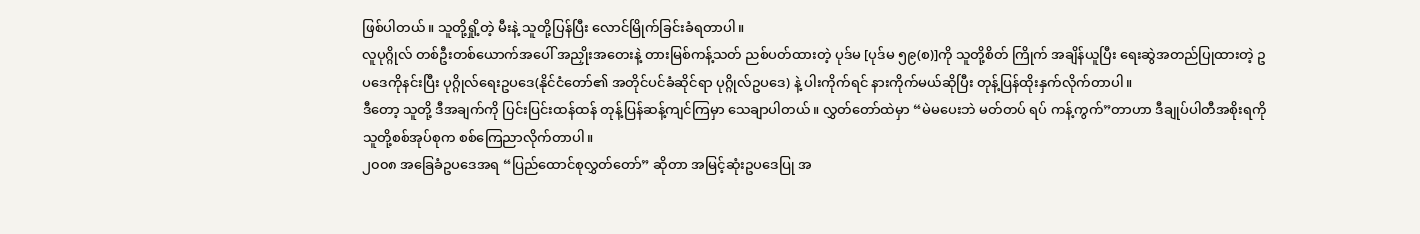ဖြစ်ပါတယ်။ သူတို့ရှို့တဲ့ မီးနဲ့ သူတို့ပြန်ပြီး လောင်မြိုက်ခြင်းခံရတာပါ။
လူပုဂ္ဂိုလ် တစ်ဦးတစ်ယောက်အပေါ် အညှိုးအတေးနဲ့ တားမြစ်ကန့်သတ် ညစ်ပတ်ထားတဲ့ ပုဒ်မ [ပုဒ်မ ၅၉(စ)]ကို သူတို့စိတ် ကြိုက် အချိန်ယူပြီး ရေးဆွဲအတည်ပြုထားတဲ့ ဥပဒေကိုနင်းပြီး ပုဂ္ဂိုလ်ရေးဥပဒေ(နိုင်ငံတော်၏ အတိုင်ပင်ခံဆိုင်ရာ ပုဂ္ဂိုလ်ဥပဒေ) နဲ့ ပါးကိုက်ရင် နားကိုက်မယ်ဆိုပြီး တုန့်ပြန်ထိုးနှက်လိုက်တာပါ။
ဒီတော့ သူတို့ ဒီအချက်ကို ပြင်းပြင်းထန်ထန် တုန့်ပြန်ဆန့်ကျင်ကြမှာ သေချာပါတယ်။ လွှတ်တော်ထဲမှာ “မဲမပေးဘဲ မတ်တပ် ရပ် ကန့်ကွက်”တာဟာ ဒီချုပ်ပါတီအစိုးရကို သူတို့စစ်အုပ်စုက စစ်ကြေညာလိုက်တာပါ။
၂၀၀၈ အခြေခံဥပဒေအရ “ပြည်ထောင်စုလွှတ်တော်” ဆိုတာ အမြင့်ဆုံးဥပဒေပြု အ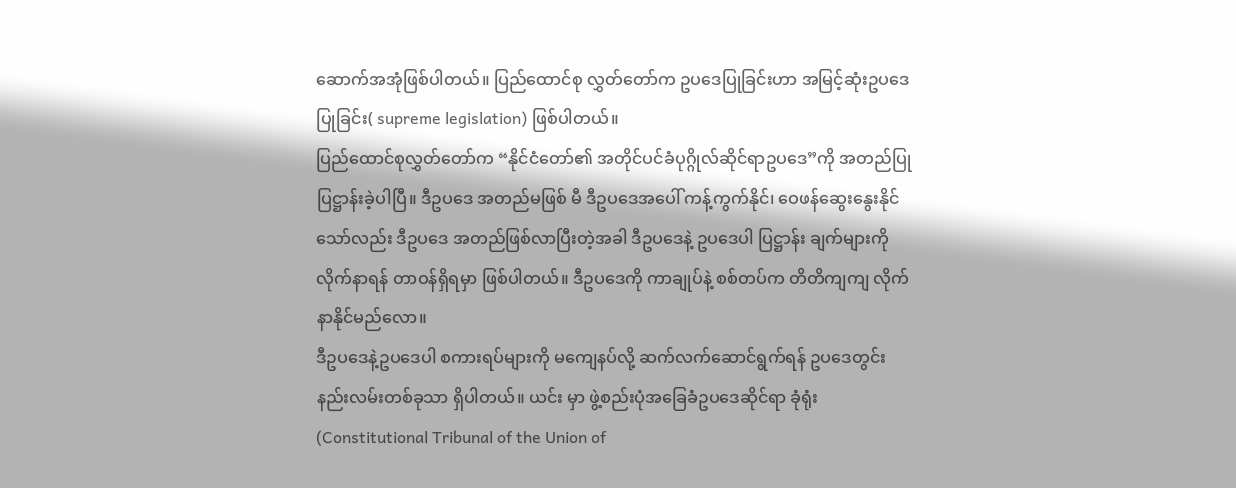ဆောက်အအုံဖြစ်ပါတယ်။ ပြည်ထောင်စု လွှတ်တော်က ဥပဒေပြုခြင်းဟာ အမြင့်ဆုံးဥပဒေပြုခြင်း( supreme legislation) ဖြစ်ပါတယ်။
ပြည်ထောင်စုလွှတ်တော်က “နိုင်ငံတော်၏ အတိုင်ပင်ခံပုဂ္ဂိုလ်ဆိုင်ရာဥပဒေ”ကို အတည်ပြုပြဋ္ဌာန်းခဲ့ပါပြီ။ ဒီဥပဒေ အတည်မဖြစ် မီ ဒီဥပဒေအပေါ် ကန့်ကွက်နိုင်၊ ဝေဖန်ဆွေးနွေးနိုင်သော်လည်း ဒီဥပဒေ အတည်ဖြစ်လာပြီးတဲ့အခါ ဒီဥပဒေနဲ့ ဥပဒေပါ ပြဋ္ဌာန်း ချက်များကို လိုက်နာရန် တာဝန်ရှိရမှာ ဖြစ်ပါတယ်။ ဒီဥပဒေကို ကာချုပ်နဲ့ စစ်တပ်က တိတိကျကျ လိုက်နာနိုင်မည်လော။
ဒီဥပဒေနဲ့ဥပဒေပါ စကားရပ်များကို မကျေနပ်လို့ ဆက်လက်ဆောင်ရွက်ရန် ဥပဒေတွင်း နည်းလမ်းတစ်ခုသာ ရှိပါတယ်။ ယင်း မှာ ဖွဲ့စည်းပုံအခြေခံဥပဒေဆိုင်ရာ ခုံရုံး(Constitutional Tribunal of the Union of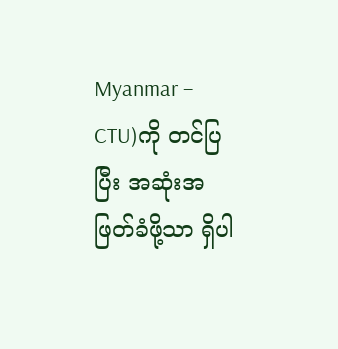Myanmar – CTU)ကို တင်ပြပြီး အဆုံးအ ဖြတ်ခံဖို့သာ ရှိပါ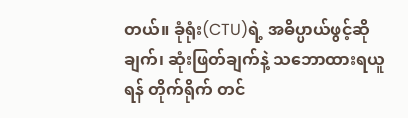တယ်။ ခုံရုံး(CTU)ရဲ့ အဓိပ္ပာယ်ဖွင့်ဆိုချက်၊ ဆုံးဖြတ်ချက်နဲ့ သဘောထားရယူရန် တိုက်ရိုက် တင်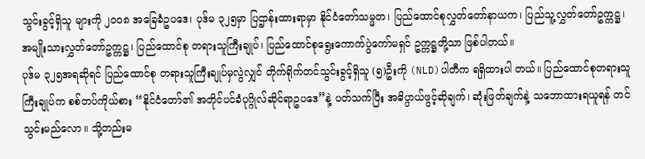သွင်းခွင့်ရှိသူ များကို ၂၀၀၈ အခြေခံဥပဒေ၊ ပုဒ်မ ၃၂၅မှာ ပြဌာန်းထားရာမှာ နိုင်ငံတော်သမ္မတ၊ ပြည်ထောင်စုလွှတ်တော်နာယက၊ ပြည်သူ့လွှတ်တော်ဥက္ကဋ္ဌ၊ အမျိုးသားလွှတ်တော်ဥက္ကဋ္ဌ၊ ပြည်ထောင်စု တရားသူကြီးချုပ်၊ ပြည်ထောင်စုရွေးကောက်ပွဲကော်မရှင် ဥက္ကဋ္ဌတို့သာ ဖြစ်ပါတယ်။
ပုဒ်မ ၃၂၅အရဆိုရင် ပြည်ထောင်စု တရားသူကြီးချုပ်မှလွဲလျှင် တိုက်ရိုက်တင်သွင်းခွင့်ရှိသူ (၅)ဦးကို (NLD)ပါတီက ရရှိထားပါ တယ်။ ပြည်ထောင်စုတရားသူကြီးချုပ်က စစ်တပ်ကိုယ်စား “နိုင်ငံတော်၏ အတိုင်ပင်ခံပုဂ္ဂိုလ်ဆိုင်ရာဥပဒေ”နဲ့ ပတ်သက်ပြီး အဓိပ္ပာယ်ဖွင့်ဆိုချက်၊ ဆုံးဖြတ်ချက်နဲ့ သဘောထားရယူရန် တင်သွင်းမည်လော။ သို့တည်းမ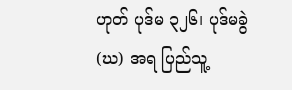ဟုတ် ပုဒ်မ ၃၂၆၊ ပုဒ်မခွဲ (ဃ) အရ ပြည်သူ့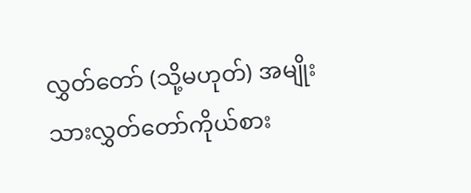လွှတ်တော် (သို့မဟုတ်) အမျိုးသားလွှတ်တော်ကိုယ်စား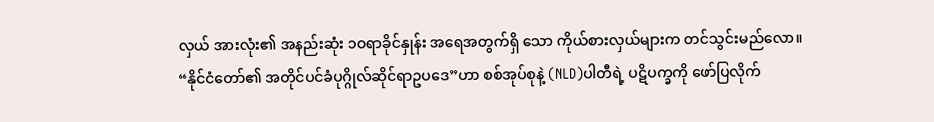လှယ် အားလုံး၏ အနည်းဆုံး ၁ဝရာခိုင်နှုန်း အရေအတွက်ရှိ သော ကိုယ်စားလှယ်များက တင်သွင်းမည်လော။
“နိုင်ငံတော်၏ အတိုင်ပင်ခံပုဂ္ဂိုလ်ဆိုင်ရာဥပဒေ”ဟာ စစ်အုပ်စုနဲ့ (NLD)ပါတီရဲ့ ပဋိပက္ခကို ဖော်ပြလိုက်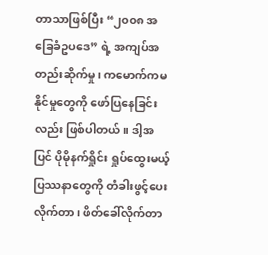တာသာဖြစ်ပြီး “၂၀၀၈ အခြေခံဥပဒေ” ရဲ့ အကျပ်အတည်းဆိုက်မှု၊ ကမောက်ကမ နိုင်မှုတွေကို ဖော်ပြနေခြင်းလည်း ဖြစ်ပါတယ်။ ဒါ့အပြင် ပိုမိုနက်ရှိုင်း ရှုပ်ထွေးမယ့် ပြဿနာတွေကို တံခါးဖွင့်ပေးလိုက်တာ၊ ဖိတ်ခေါ်လိုက်တာ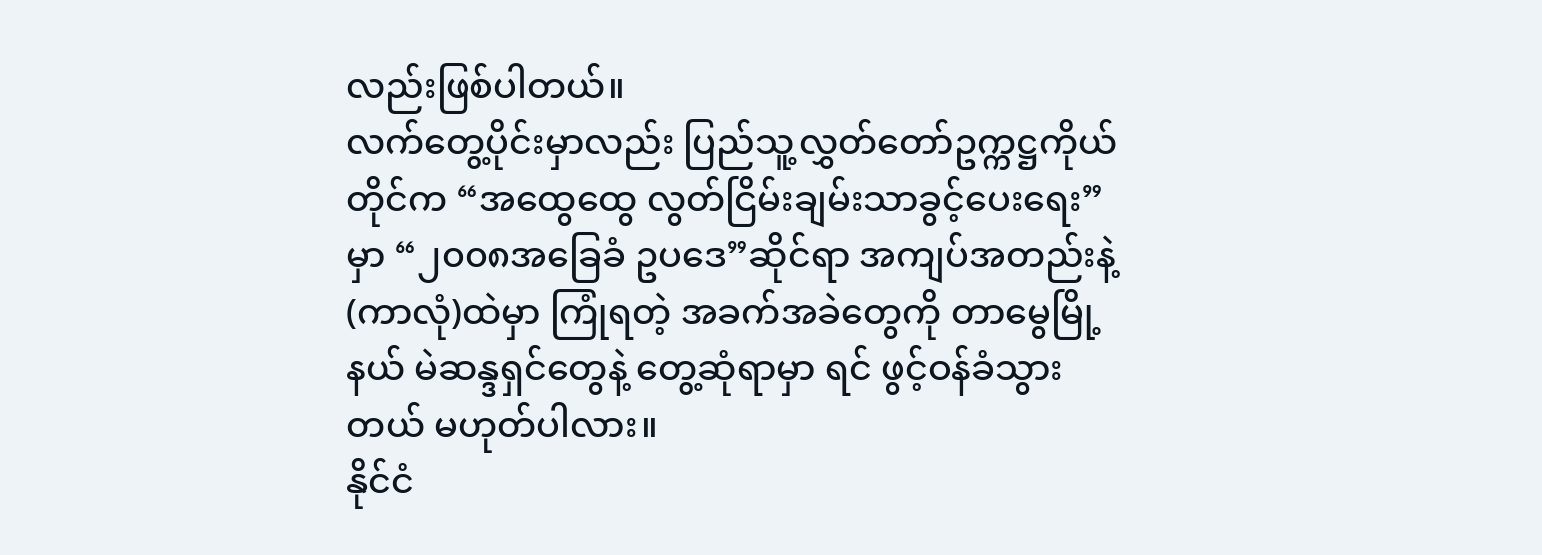လည်းဖြစ်ပါတယ်။
လက်တွေ့ပိုင်းမှာလည်း ပြည်သူ့လွှတ်တော်ဥက္ကဋ္ဌကိုယ်တိုင်က “အထွေထွေ လွတ်ငြိမ်းချမ်းသာခွင့်ပေးရေး”မှာ “၂၀၀၈အခြေခံ ဥပဒေ”ဆိုင်ရာ အကျပ်အတည်းနဲ့ (ကာလုံ)ထဲမှာ ကြုံရတဲ့ အခက်အခဲတွေကို တာမွေမြို့နယ် မဲဆန္ဒရှင်တွေနဲ့ တွေ့ဆုံရာမှာ ရင် ဖွင့်ဝန်ခံသွားတယ် မဟုတ်ပါလား။
နိုင်ငံ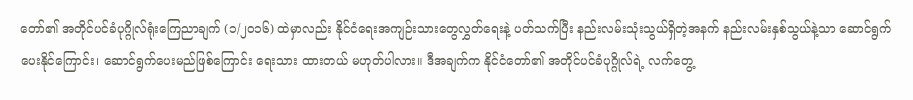တော်၏ အတိုင်ပင်ခံပုဂ္ဂိုလ်ရုံးကြေညာချက် (၁/၂၀၁၆) ထဲမှာလည်း နိုင်ငံရေးအကျဉ်းသားတွေလွှတ်ရေးနဲ့ ပတ်သက်ပြီး နည်းလမ်းသုံးသွယ်ရှိတဲ့အနက် နည်းလမ်းနှစ်သွယ်နဲ့သာ ဆောင်ရွက်ပေးနိုင်ကြောင်း၊ ဆောင်ရွက်ပေးမည်ဖြစ်ကြောင်း ရေးသား ထားတယ် မဟုတ်ပါလား။ ဒီအချက်က နိုင်ငံတော်၏ အတိုင်ပင်ခံပုဂ္ဂိုလ်ရဲ့ လက်တွေ့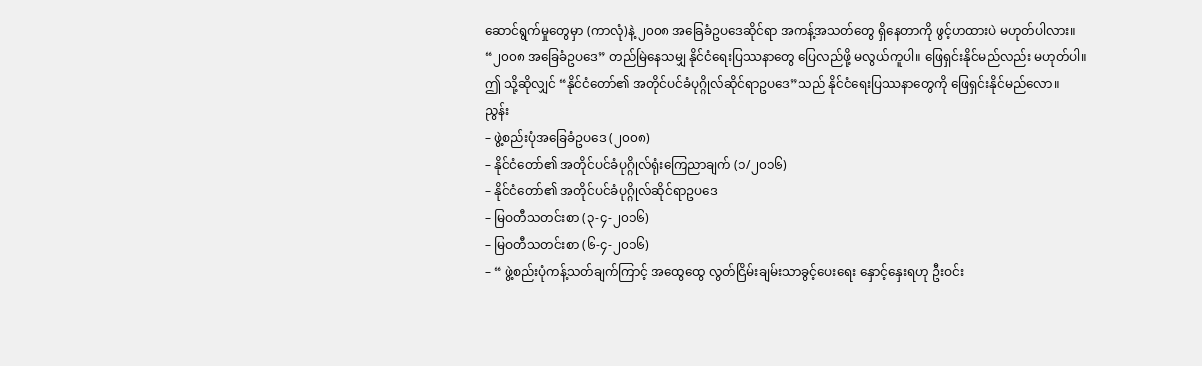ဆောင်ရွက်မှုတွေမှာ (ကာလုံ)နဲ့ ၂၀၀၈ အခြေခံဥပဒေဆိုင်ရာ အကန့်အသတ်တွေ ရှိနေတာကို ဖွင့်ဟထားပဲ မဟုတ်ပါလား။
“၂၀၀၈ အခြေခံဥပဒေ” တည်မြဲနေသမျှ နိုင်ငံရေးပြဿနာတွေ ပြေလည်ဖို့ မလွယ်ကူပါ။ ဖြေရှင်းနိုင်မည်လည်း မဟုတ်ပါ။ ဤ သို့ဆိုလျှင် “နိုင်ငံတော်၏ အတိုင်ပင်ခံပုဂ္ဂိုလ်ဆိုင်ရာဥပဒေ”သည် နိုင်ငံရေးပြဿနာတွေကို ဖြေရှင်းနိုင်မည်လော။
ညွန်း
– ဖွဲ့စည်းပုံအခြေခံဥပဒေ (၂၀၀၈)
– နိုင်ငံတော်၏ အတိုင်ပင်ခံပုဂ္ဂိုလ်ရုံးကြေညာချက် (၁/၂၀၁၆)
– နိုင်ငံတော်၏ အတိုင်ပင်ခံပုဂ္ဂိုလ်ဆိုင်ရာဥပဒေ
– မြဝတီသတင်းစာ (၃-၄-၂၀၁၆)
– မြဝတီသတင်းစာ (၆-၄-၂၀၁၆)
– “ ဖွဲ့စည်းပုံကန့်သတ်ချက်ကြာင့် အထွေထွေ လွတ်ငြိမ်းချမ်းသာခွင့်ပေးရေး နှောင့်နှေးရဟု ဦးဝင်း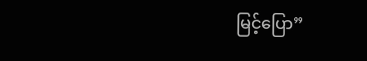မြင့်ပြော”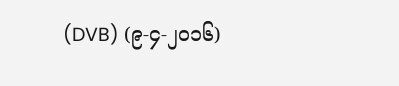(DVB) (၉-၄-၂၀၁၆)